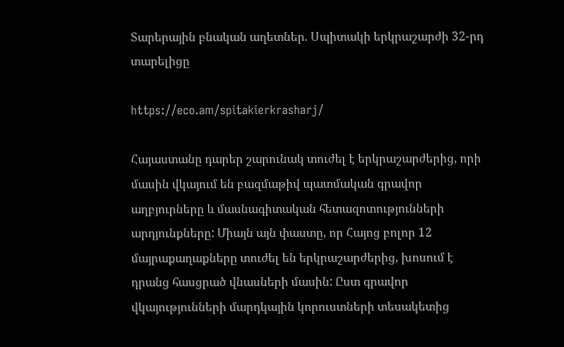Տարերային բնական աղետներ. Սպիտակի երկրաշարժի 32-րդ տարելիցը

https://eco.am/spitakierkrasharj/

Հայաստանը դարեր շարունակ տուժել է երկրաշարժերից, որի մասին վկայում են բազմաթիվ պատմական գրավոր աղբյուրները և մասնագիտական հետազոտությունների արդյունքները: Միայն այն փաստը, որ Հայոց բոլոր 12 մայրաքաղաքները տուժել են երկրաշարժերից, խոսում է դրանց հասցրած վնասների մասին: Ըստ գրավոր վկայությունների մարդկային կորուստների տեսակետից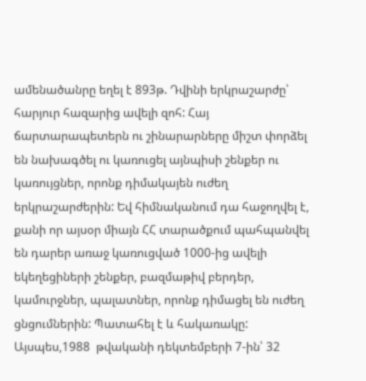ամենածանրը եղել է 893թ. Դվինի երկրաշարժը՝ հարյուր հազարից ավելի զոհ: Հայ ճարտարապետերն ու շինարարները միշտ փորձել են նախագծել ու կառուցել այնպիսի շենքեր ու կառույցներ, որոնք դիմակայեն ուժեղ երկրաշարժերին: Եվ հիմնականում դա հաջողվել է, քանի որ այսօր միայն ՀՀ տարածքում պահպանվել են դարեր առաջ կառուցված 1000-ից ավելի եկեղեցիների շենքեր, բազմաթիվ բերդեր, կամուրջներ, պալատներ, որոնք դիմացել են ուժեղ ցնցումներին: Պատահել է և հակառակը: Այսպես,1988  թվականի դեկտեմբերի 7-ին՝ 32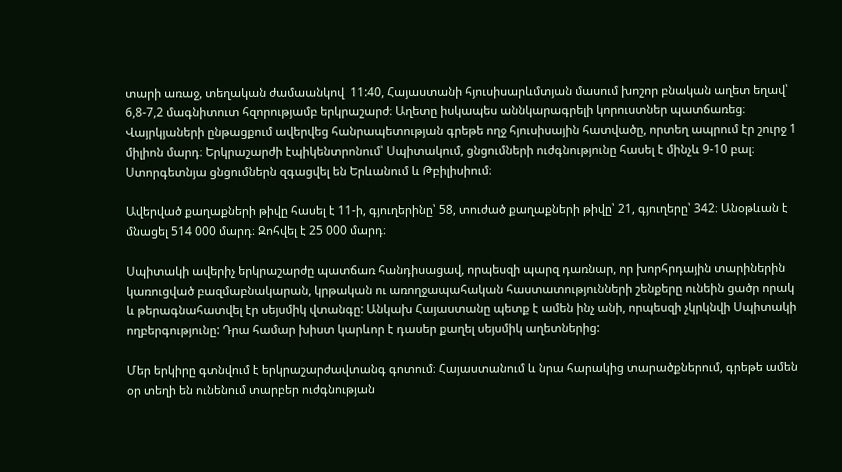տարի առաջ, տեղական ժամաանկով  11:40, Հայաստանի հյուսիսարևմտյան մասում խոշոր բնական աղետ եղավ՝ 6,8-7,2 մագնիտուտ հզորությամբ երկրաշարժ։ Աղետը իսկապես աննկարագրելի կորուստներ պատճառեց։ Վայրկյաների ընթացքում ավերվեց հանրապետության գրեթե ողջ հյուսիսային հատվածը, որտեղ ապրում էր շուրջ 1 միլիոն մարդ։ Երկրաշարժի էպիկենտրոնում՝ Սպիտակում, ցնցումների ուժգնությունը հասել է մինչև 9-10 բալ։ Ստորգետնյա ցնցումներն զգացվել են Երևանում և Թբիլիսիում։

Ավերված քաղաքների թիվը հասել է 11-ի, գյուղերինը՝ 58, տուժած քաղաքների թիվը՝ 21, գյուղերը՝ 342։ Անօթևան է մնացել 514 000 մարդ։ Զոհվել է 25 000 մարդ։

Սպիտակի ավերիչ երկրաշարժը պատճառ հանդիսացավ, որպեսզի պարզ դառնար, որ խորհրդային տարիներին կառուցված բազմաբնակարան, կրթական ու առողջապահական հաստատությունների շենքերը ունեին ցածր որակ և թերագնահատվել էր սեյսմիկ վտանգը: Անկախ Հայաստանը պետք է ամեն ինչ անի, որպեսզի չկրկնվի Սպիտակի ողբերգությունը: Դրա համար խիստ կարևոր է դասեր քաղել սեյսմիկ աղետներից:

Մեր երկիրը գտնվում է երկրաշարժավտանգ գոտում։ Հայաստանում և նրա հարակից տարածքներում, գրեթե ամեն օր տեղի են ունենում տարբեր ուժգնության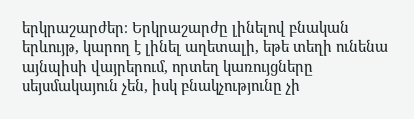երկրաշարժեր։ Երկրաշարժը լինելով բնական երևույթ, կարող է լինել աղետալի, եթե տեղի ունենա այնպիսի վայրերում, որտեղ կառույցները սեյսմակայուն չեն, իսկ բնակչությունը չի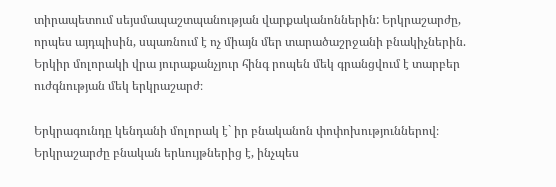տիրապետում սեյսմապաշտպանության վարքականոններին: Երկրաշարժը, որպես այդպիսին, սպառնում է ոչ միայն մեր տարածաշրջանի բնակիչներին. Երկիր մոլորակի վրա յուրաքանչյուր հինգ րոպեն մեկ գրանցվում է տարբեր ուժգնության մեկ երկրաշարժ։

Երկրագունդը կենդանի մոլորակ է` իր բնականոն փոփոխություններով։ Երկրաշարժը բնական երևույթներից է, ինչպես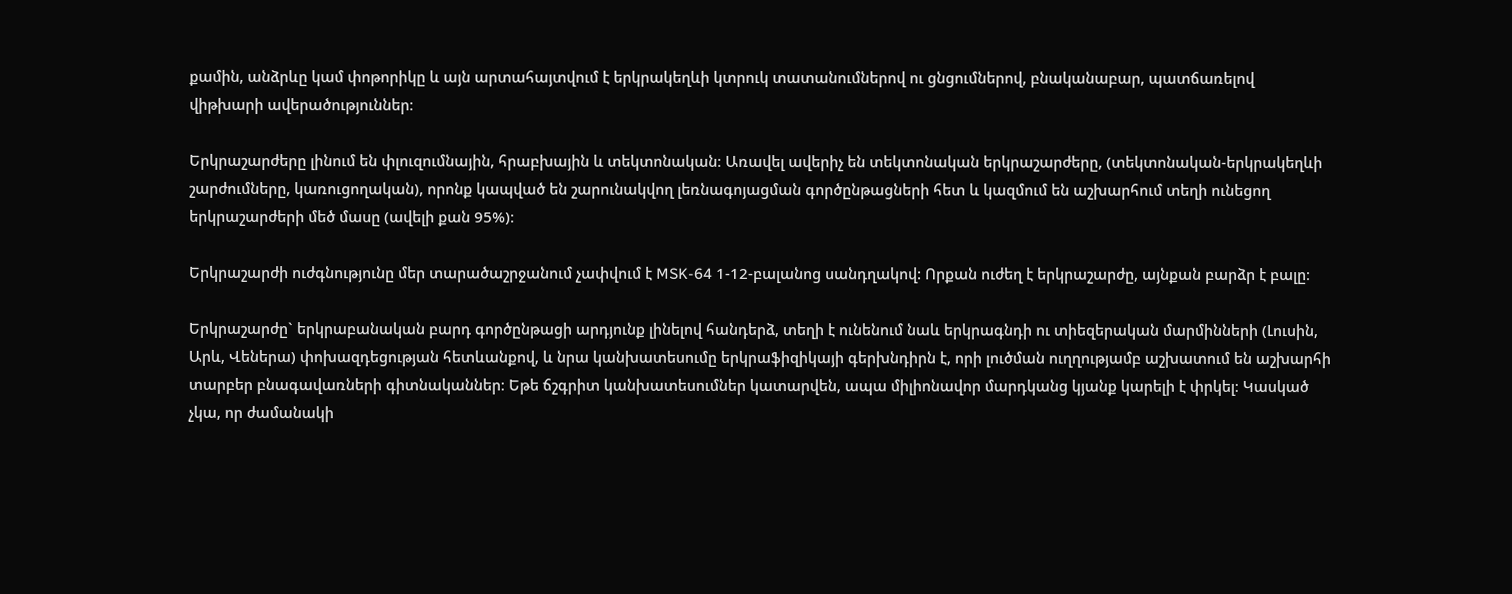քամին, անձրևը կամ փոթորիկը և այն արտահայտվում է երկրակեղևի կտրուկ տատանումներով ու ցնցումներով, բնականաբար, պատճառելով վիթխարի ավերածություններ։

Երկրաշարժերը լինում են փլուզումնային, հրաբխային և տեկտոնական։ Առավել ավերիչ են տեկտոնական երկրաշարժերը, (տեկտոնական-երկրակեղևի շարժումները, կառուցողական), որոնք կապված են շարունակվող լեռնագոյացման գործընթացների հետ և կազմում են աշխարհում տեղի ունեցող երկրաշարժերի մեծ մասը (ավելի քան 95%)։

Երկրաշարժի ուժգնությունը մեր տարածաշրջանում չափվում է MSK-64 1-12-բալանոց սանդղակով: Որքան ուժեղ է երկրաշարժը, այնքան բարձր է բալը։

Երկրաշարժը` երկրաբանական բարդ գործընթացի արդյունք լինելով հանդերձ, տեղի է ունենում նաև երկրագնդի ու տիեզերական մարմինների (Լուսին, Արև, Վեներա) փոխազդեցության հետևանքով, և նրա կանխատեսումը երկրաֆիզիկայի գերխնդիրն է, որի լուծման ուղղությամբ աշխատում են աշխարհի տարբեր բնագավառների գիտնականներ։ Եթե ճշգրիտ կանխատեսումներ կատարվեն, ապա միլիոնավոր մարդկանց կյանք կարելի է փրկել։ Կասկած չկա, որ ժամանակի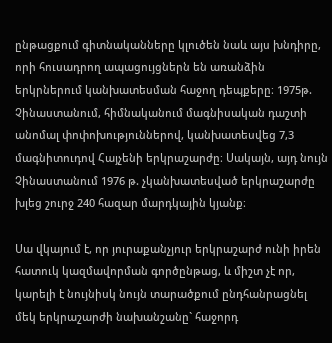ընթացքում գիտնականները կլուծեն նաև այս խնդիրը, որի հուսադրող ապացույցներն են առանձին երկրներում կանխատեսման հաջող դեպքերը։ 1975թ. Չինաստանում, հիմնականում մագնիսական դաշտի անոմալ փոփոխություններով, կանխատեսվեց 7,3 մագնիտուդով Հայչենի երկրաշարժը։ Սակայն, այդ նույն Չինաստանում 1976 թ. չկանխատեսված երկրաշարժը խլեց շուրջ 240 հազար մարդկային կյանք։

Սա վկայում է, որ յուրաքանչյուր երկրաշարժ ունի իրեն հատուկ կազմավորման գործընթաց, և միշտ չէ որ, կարելի է նույնիսկ նույն տարածքում ընդհանրացնել մեկ երկրաշարժի նախանշանը` հաջորդ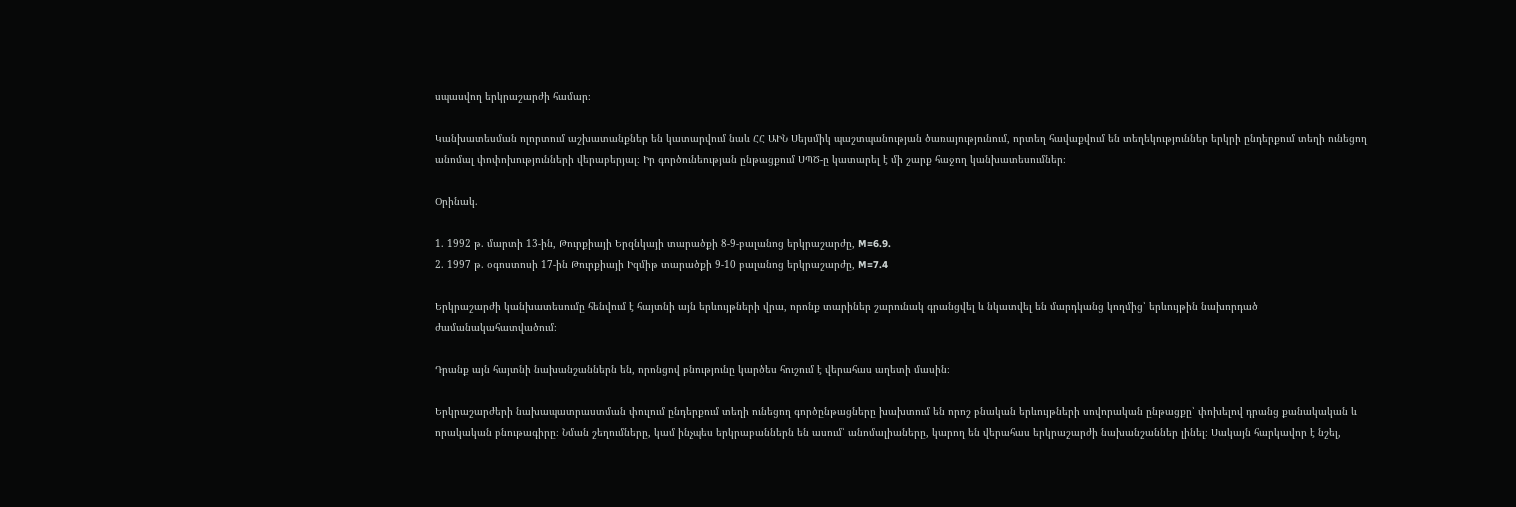սպասվող երկրաշարժի համար։

Կանխատեսման ոլորտում աշխատանքներ են կատարվում նաև ՀՀ ԱԻՆ Սեյսմիկ պաշտպանության ծառայությունում, որտեղ հավաքվում են տեղեկություններ երկրի ընդերքում տեղի ունեցող անոմալ փոփոխությունների վերաբերյալ։ Իր գործունեության ընթացքում ՍՊԾ-ը կատարել է մի շարք հաջող կանխատեսումներ։

Օրինակ.

1. 1992 թ. մարտի 13-ին, Թուրքիայի Երզնկայի տարածքի 8-9-բալանոց երկրաշարժը, M=6.9.
2. 1997 թ. օգոստոսի 17-ին Թուրքիայի Իզմիթ տարածքի 9-10 բալանոց երկրաշարժը, M=7.4

Երկրաշարժի կանխատեսումը հենվում է հայտնի այն երևույթների վրա‚ որոնք տարիներ շարունակ գրանցվել և նկատվել են մարդկանց կողմից՝ երևույթին նախորդած ժամանակահատվածում։

Դրանք այն հայտնի նախանշաններն են‚ որոնցով բնությունը կարծես հուշում է վերահաս աղետի մասին։

Երկրաշարժերի նախապատրաստման փուլում ընդերքում տեղի ունեցող գործընթացները խախտում են որոշ բնական երևույթների սովորական ընթացքը՝ փոխելով դրանց քանակական և որակական բնութագիրը։ Նման շեղումները, կամ ինչպես երկրաբաններն են ասում՝ անոմալիաները‚ կարող են վերահաս երկրաշարժի նախանշաններ լինել։ Սակայն հարկավոր է նշել‚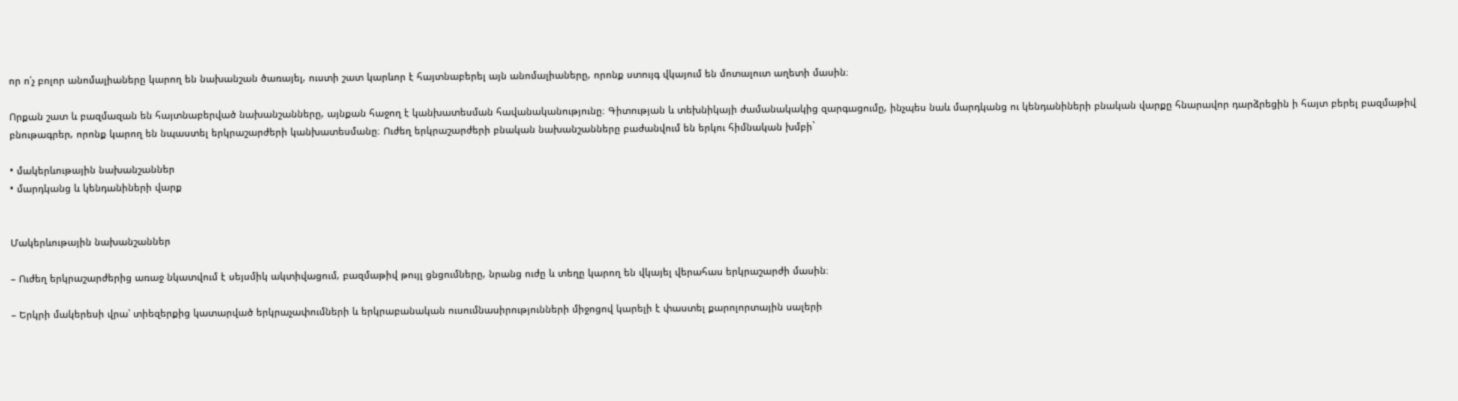որ ո՛չ բոլոր անոմալիաները կարող են նախանշան ծառայել‚ ուստի շատ կարևոր է հայտնաբերել այն անոմալիաները‚ որոնք ստույգ վկայում են մոտալուտ աղետի մասին։

Որքան շատ և բազմազան են հայտնաբերված նախանշանները‚ այնքան հաջող է կանխատեսման հավանականությունը։ Գիտության և տեխնիկայի ժամանակակից զարգացումը‚ ինչպես նաև մարդկանց ու կենդանիների բնական վարքը հնարավոր դարձրեցին ի հայտ բերել բազմաթիվ բնութագրեր‚ որոնք կարող են նպաստել երկրաշարժերի կանխատեսմանը։ Ուժեղ երկրաշարժերի բնական նախանշանները բաժանվում են երկու հիմնական խմբի`

• մակերևութային նախանշաններ
• մարդկանց և կենդանիների վարք


Մակերևութային նախանշաններ

– Ուժեղ երկրաշարժերից առաջ նկատվում է սեյսմիկ ակտիվացում‚ բազմաթիվ թույլ ցնցումները‚ նրանց ուժը և տեղը կարող են վկայել վերահաս երկրաշարժի մասին։

– Երկրի մակերեսի վրա՝ տիեզերքից կատարված երկրաչափումների և երկրաբանական ուսումնասիրությունների միջոցով կարելի է փաստել քարոլորտային սալերի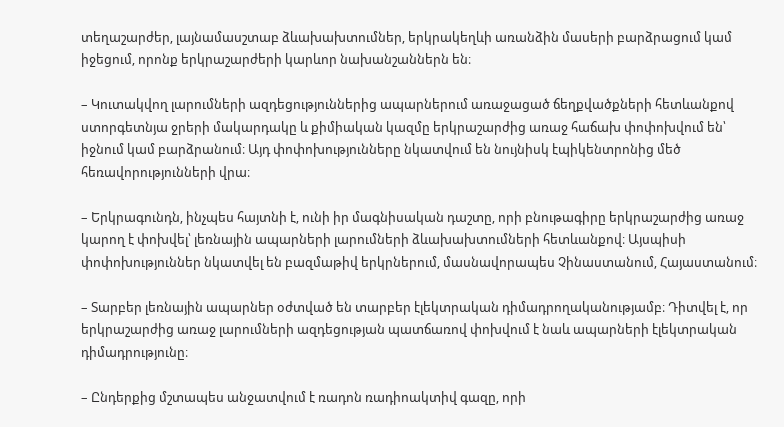տեղաշարժեր‚ լայնամասշտաբ ձևախախտումներ‚ երկրակեղևի առանձին մասերի բարձրացում կամ իջեցում‚ որոնք երկրաշարժերի կարևոր նախանշաններն են։

– Կուտակվող լարումների ազդեցություններից ապարներում առաջացած ճեղքվածքների հետևանքով ստորգետնյա ջրերի մակարդակը և քիմիական կազմը երկրաշարժից առաջ հաճախ փոփոխվում են՝ իջնում կամ բարձրանում։ Այդ փոփոխությունները նկատվում են նույնիսկ էպիկենտրոնից մեծ հեռավորությունների վրա։

– Երկրագունդն‚ ինչպես հայտնի է‚ ունի իր մագնիսական դաշտը‚ որի բնութագիրը երկրաշարժից առաջ կարող է փոխվել՝ լեռնային ապարների լարումների ձևախախտումների հետևանքով։ Այսպիսի փոփոխություններ նկատվել են բազմաթիվ երկրներում‚ մասնավորապես Չինաստանում‚ Հայաստանում։

– Տարբեր լեռնային ապարներ օժտված են տարբեր էլեկտրական դիմադրողականությամբ։ Դիտվել է‚ որ երկրաշարժից առաջ լարումների ազդեցության պատճառով փոխվում է նաև ապարների էլեկտրական դիմադրությունը։

– Ընդերքից մշտապես անջատվում է ռադոն ռադիոակտիվ գազը‚ որի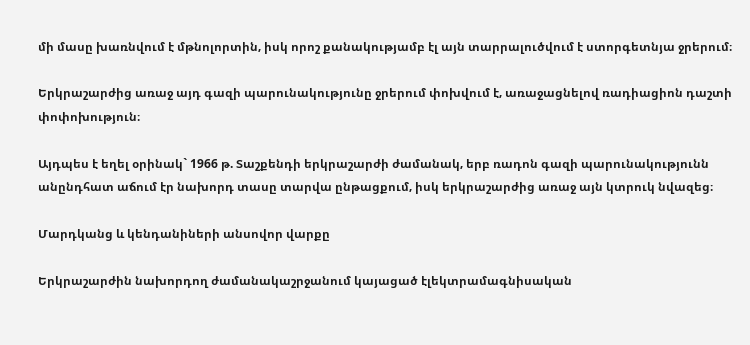մի մասը խառնվում է մթնոլորտին‚ իսկ որոշ քանակությամբ էլ այն տարրալուծվում է ստորգետնյա ջրերում։

Երկրաշարժից առաջ այդ գազի պարունակությունը ջրերում փոխվում է‚ առաջացնելով ռադիացիոն դաշտի փոփոխություն։

Այդպես է եղել օրինակ` 1966 թ. Տաշքենդի երկրաշարժի ժամանակ‚ երբ ռադոն գազի պարունակությունն անընդհատ աճում էր նախորդ տասը տարվա ընթացքում‚ իսկ երկրաշարժից առաջ այն կտրուկ նվազեց։

Մարդկանց և կենդանիների անսովոր վարքը

Երկրաշարժին նախորդող ժամանակաշրջանում կայացած էլեկտրամագնիսական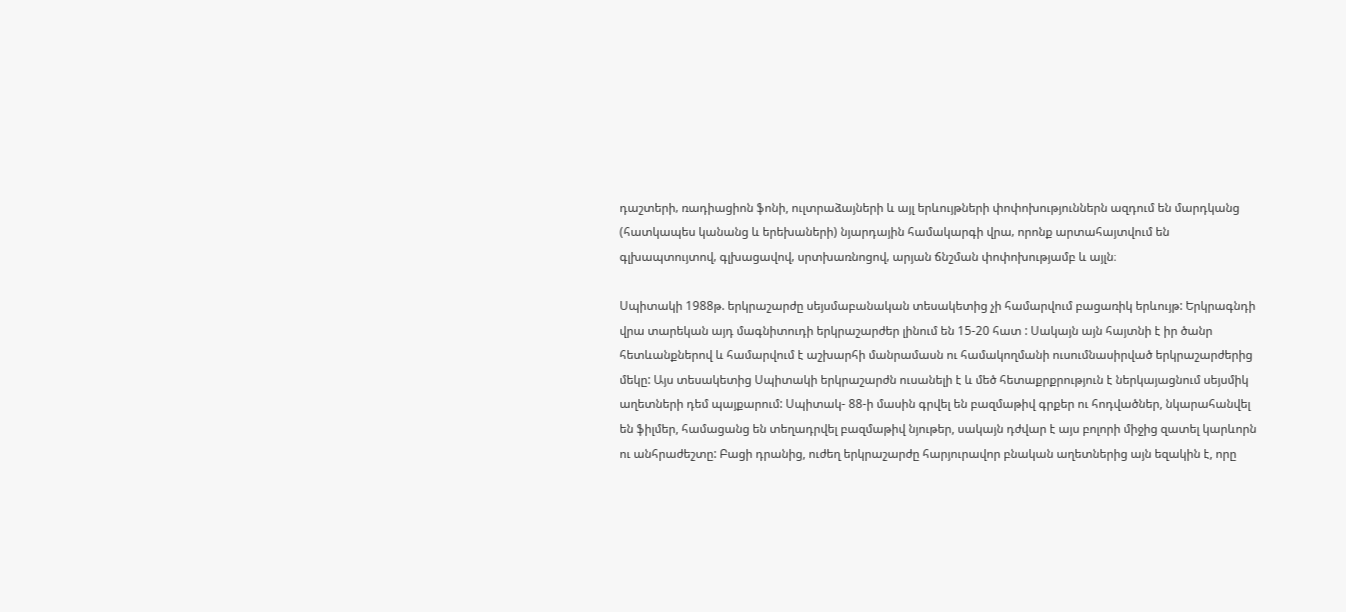դաշտերի‚ ռադիացիոն ֆոնի, ուլտրաձայների և այլ երևույթների փոփոխություններն ազդում են մարդկանց (հատկապես կանանց և երեխաների) նյարդային համակարգի վրա‚ որոնք արտահայտվում են գլխապտույտով‚ գլխացավով‚ սրտխառնոցով‚ արյան ճնշման փոփոխությամբ և այլն։

Սպիտակի 1988թ. երկրաշարժը սեյսմաբանական տեսակետից չի համարվում բացառիկ երևույթ: Երկրագնդի վրա տարեկան այդ մագնիտուդի երկրաշարժեր լինում են 15-20 հատ : Սակայն այն հայտնի է իր ծանր հետևանքներով և համարվում է աշխարհի մանրամասն ու համակողմանի ուսումնասիրված երկրաշարժերից մեկը: Այս տեսակետից Սպիտակի երկրաշարժն ուսանելի է և մեծ հետաքրքրություն է ներկայացնում սեյսմիկ աղետների դեմ պայքարում: Սպիտակ- 88-ի մասին գրվել են բազմաթիվ գրքեր ու հոդվածներ, նկարահանվել են ֆիլմեր, համացանց են տեղադրվել բազմաթիվ նյութեր, սակայն դժվար է այս բոլորի միջից զատել կարևորն ու անհրաժեշտը: Բացի դրանից, ուժեղ երկրաշարժը հարյուրավոր բնական աղետներից այն եզակին է, որը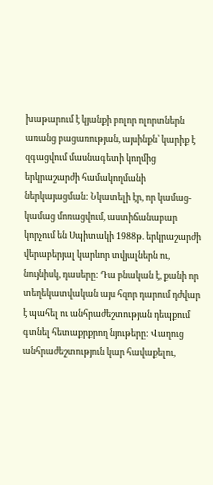խաթարում է կյանքի բոլոր ոլորտներն առանց բացառության, այսինքն՝ կարիք է զգացվում մասնագետի կողմից երկրաշարժի համակողմանի ներկայացման: Նկատելի էր, որ կամաց-կամաց մոռացվում, աստիճանաբար կորչում են Սպիտակի 1988թ. երկրաշարժի վերաբերյալ կարևոր տվյալներն ու, նույնիսկ, դասերը: Դա բնական է, քանի որ տեղեկատվական այս հզոր դարում դժվար է պահել ու անհրաժեշտության դեպքում գտնել հետաքրքրող նյութերը: Վաղուց անհրաժեշտություն կար հավաքելու,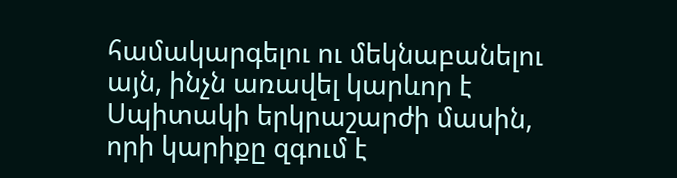համակարգելու ու մեկնաբանելու այն, ինչն առավել կարևոր է Սպիտակի երկրաշարժի մասին, որի կարիքը զգում է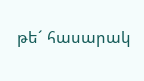թե´ հասարակ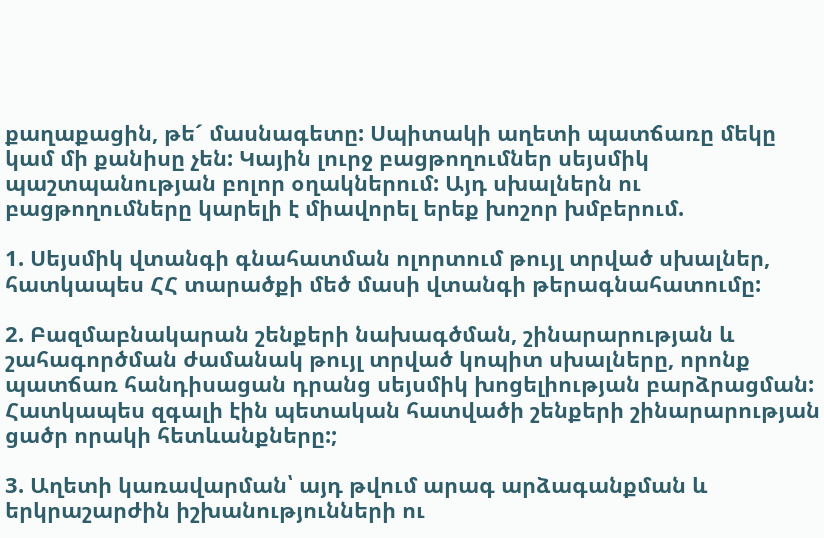քաղաքացին, թե´ մասնագետը: Սպիտակի աղետի պատճառը մեկը կամ մի քանիսը չեն: Կային լուրջ բացթողումներ սեյսմիկ պաշտպանության բոլոր օղակներում: Այդ սխալներն ու բացթողումները կարելի է միավորել երեք խոշոր խմբերում.

1. Սեյսմիկ վտանգի գնահատման ոլորտում թույլ տրված սխալներ, հատկապես ՀՀ տարածքի մեծ մասի վտանգի թերագնահատումը:

2. Բազմաբնակարան շենքերի նախագծման, շինարարության և շահագործման ժամանակ թույլ տրված կոպիտ սխալները, որոնք պատճառ հանդիսացան դրանց սեյսմիկ խոցելիության բարձրացման: Հատկապես զգալի էին պետական հատվածի շենքերի շինարարության ցածր որակի հետևանքները:;

3. Աղետի կառավարման՝ այդ թվում արագ արձագանքման և երկրաշարժին իշխանությունների ու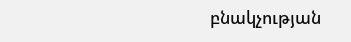բնակչության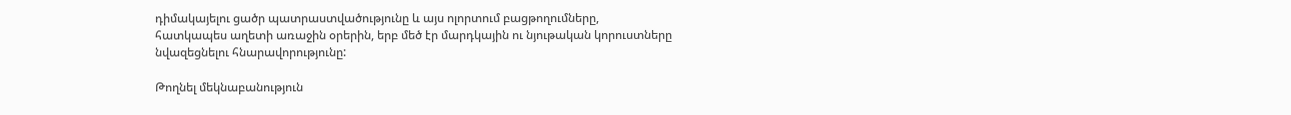դիմակայելու ցածր պատրաստվածությունը և այս ոլորտում բացթողումները, հատկապես աղետի առաջին օրերին, երբ մեծ էր մարդկային ու նյութական կորուստները նվազեցնելու հնարավորությունը:

Թողնել մեկնաբանություն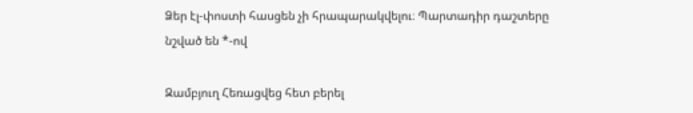Ձեր էլ-փոստի հասցեն չի հրապարակվելու։ Պարտադիր դաշտերը նշված են *-ով

Զամբյուղ Հեռացվեց հետ բերել